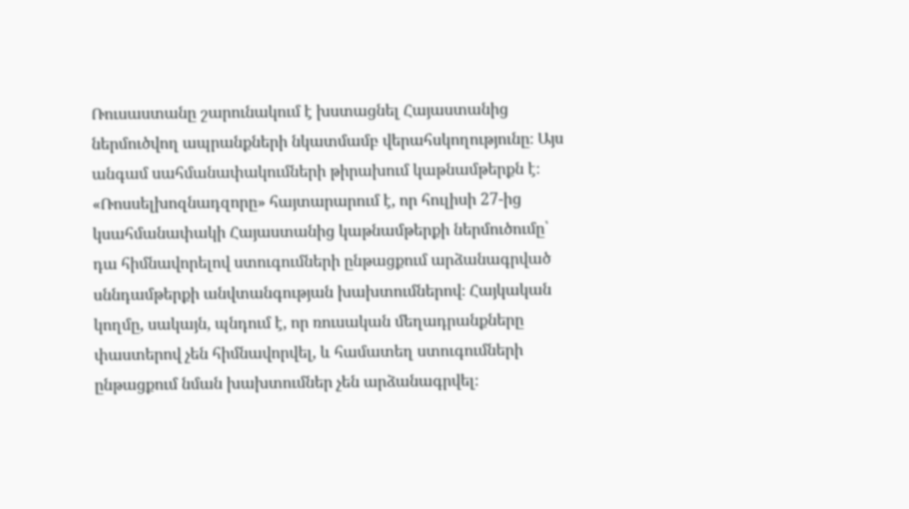Ռուսաստանը շարունակում է խստացնել Հայաստանից ներմուծվող ապրանքների նկատմամբ վերահսկողությունը։ Այս անգամ սահմանափակումների թիրախում կաթնամթերքն է։ «Ռոսսելխոզնադզորը» հայտարարում է, որ հուլիսի 27-ից կսահմանափակի Հայաստանից կաթնամթերքի ներմուծումը՝ դա հիմնավորելով ստուգումների ընթացքում արձանագրված սննդամթերքի անվտանգության խախտումներով։ Հայկական կողմը, սակայն, պնդում է, որ ռուսական մեղադրանքները փաստերով չեն հիմնավորվել, և համատեղ ստուգումների ընթացքում նման խախտումներ չեն արձանագրվել։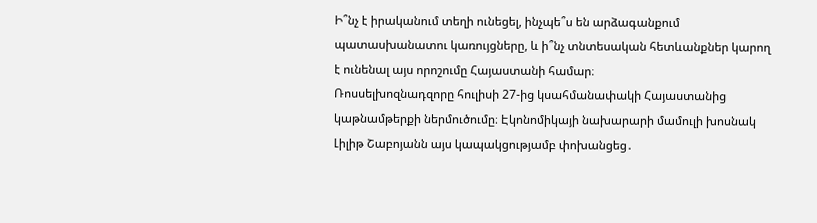Ի՞նչ է իրականում տեղի ունեցել, ինչպե՞ս են արձագանքում պատասխանատու կառույցները, և ի՞նչ տնտեսական հետևանքներ կարող է ունենալ այս որոշումը Հայաստանի համար։
Ռոսսելխոզնադզորը հուլիսի 27-ից կսահմանափակի Հայաստանից կաթնամթերքի ներմուծումը։ Էկոնոմիկայի նախարարի մամուլի խոսնակ Լիլիթ Շաբոյանն այս կապակցությամբ փոխանցեց․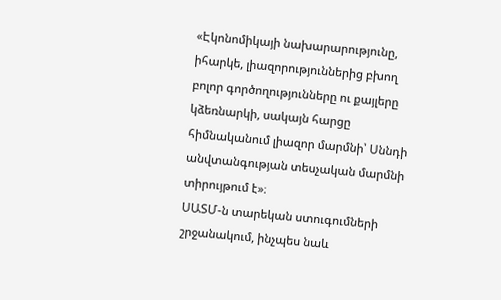«Էկոնոմիկայի նախարարությունը, իհարկե, լիազորություններից բխող բոլոր գործողությունները ու քայլերը կձեռնարկի, սակայն հարցը հիմնականում լիազոր մարմնի՝ Սննդի անվտանգության տեսչական մարմնի տիրույթում է»։
ՍԱՏՄ-ն տարեկան ստուգումների շրջանակում, ինչպես նաև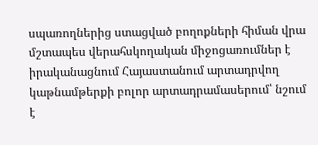սպառողներից ստացված բողոքների հիման վրա մշտապես վերահսկողական միջոցառումներ է իրականացնում Հայաստանում արտադրվող կաթնամթերքի բոլոր արտադրամասերում՝ նշում է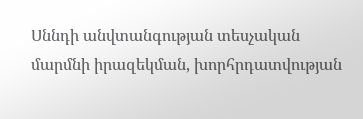Սննդի անվտանգության տեսչական մարմնի իրազեկման, խորհրդատվության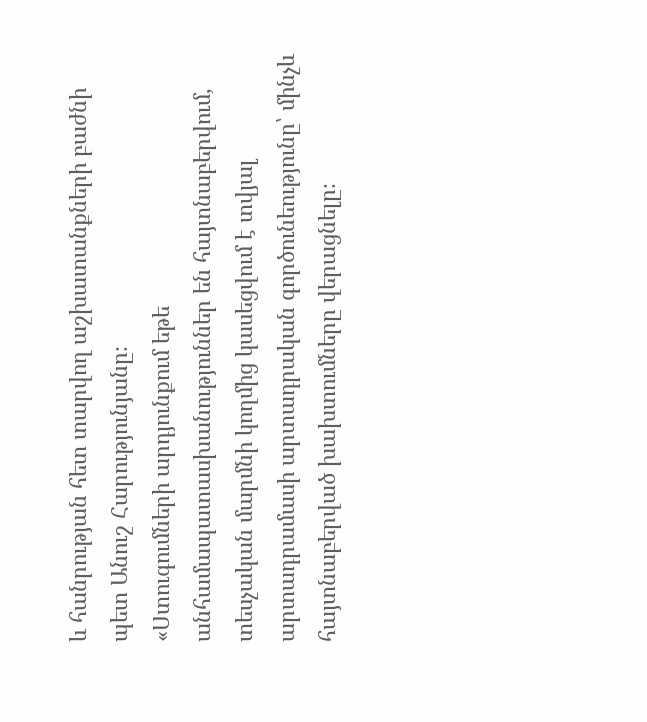և հանրության հետ տարվող աշխատանքների բաժնի պետ Անուշ Հարությունյանը։
«Ստուգումների արդյունքում եթե անհամապատասխանություններ են հայտնաբերվում, տեսչական մարմնի կողմից կասեցվում է տվյալ արտադրամասի արտադրական գործունեությունը՝ մինչև հայտնաբերված խախտումները վերացնելը։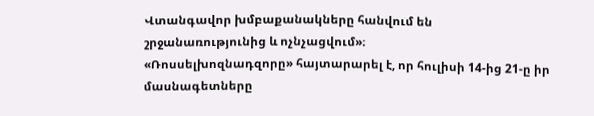Վտանգավոր խմբաքանակները հանվում են շրջանառությունից և ոչնչացվում»։
«Ռոսսելխոզնադզորը» հայտարարել է, որ հուլիսի 14-ից 21-ը իր մասնագետները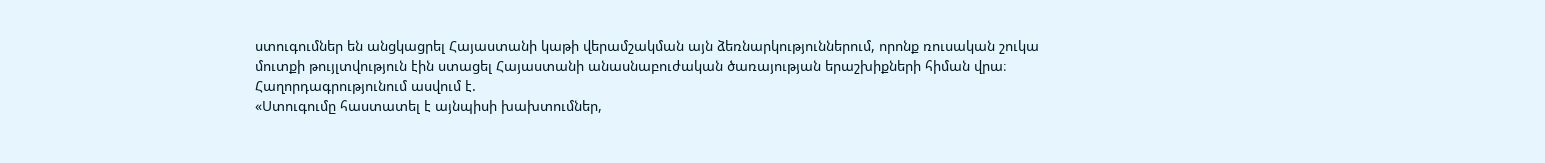ստուգումներ են անցկացրել Հայաստանի կաթի վերամշակման այն ձեռնարկություններում, որոնք ռուսական շուկա մուտքի թույլտվություն էին ստացել Հայաստանի անասնաբուժական ծառայության երաշխիքների հիման վրա։ Հաղորդագրությունում ասվում է.
«Ստուգումը հաստատել է այնպիսի խախտումներ,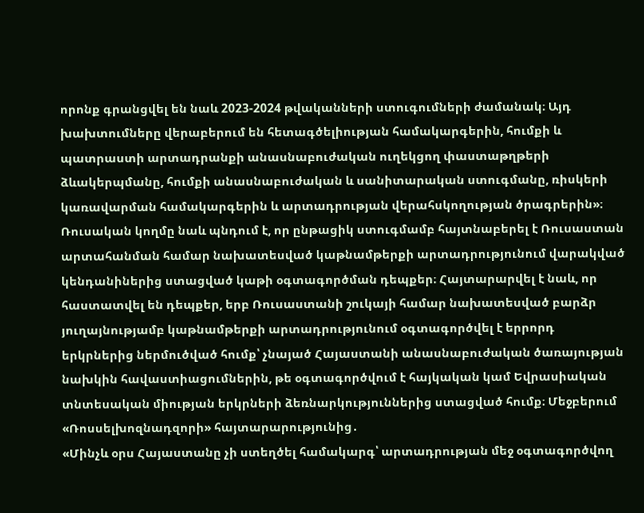որոնք գրանցվել են նաև 2023-2024 թվականների ստուգումների ժամանակ։ Այդ խախտումները վերաբերում են հետագծելիության համակարգերին, հումքի և պատրաստի արտադրանքի անասնաբուժական ուղեկցող փաստաթղթերի ձևակերպմանը, հումքի անասնաբուժական և սանիտարական ստուգմանը, ռիսկերի կառավարման համակարգերին և արտադրության վերահսկողության ծրագրերին»։
Ռուսական կողմը նաև պնդում է, որ ընթացիկ ստուգմամբ հայտնաբերել է Ռուսաստան արտահանման համար նախատեսված կաթնամթերքի արտադրությունում վարակված կենդանիներից ստացված կաթի օգտագործման դեպքեր։ Հայտարարվել է նաև, որ հաստատվել են դեպքեր, երբ Ռուսաստանի շուկայի համար նախատեսված բարձր յուղայնությամբ կաթնամթերքի արտադրությունում օգտագործվել է երրորդ երկրներից ներմուծված հումք՝ չնայած Հայաստանի անասնաբուժական ծառայության նախկին հավաստիացումներին, թե օգտագործվում է հայկական կամ Եվրասիական տնտեսական միության երկրների ձեռնարկություններից ստացված հումք։ Մեջբերում «Ռոսսելխոզնադզորի» հայտարարությունից․
«Մինչև օրս Հայաստանը չի ստեղծել համակարգ՝ արտադրության մեջ օգտագործվող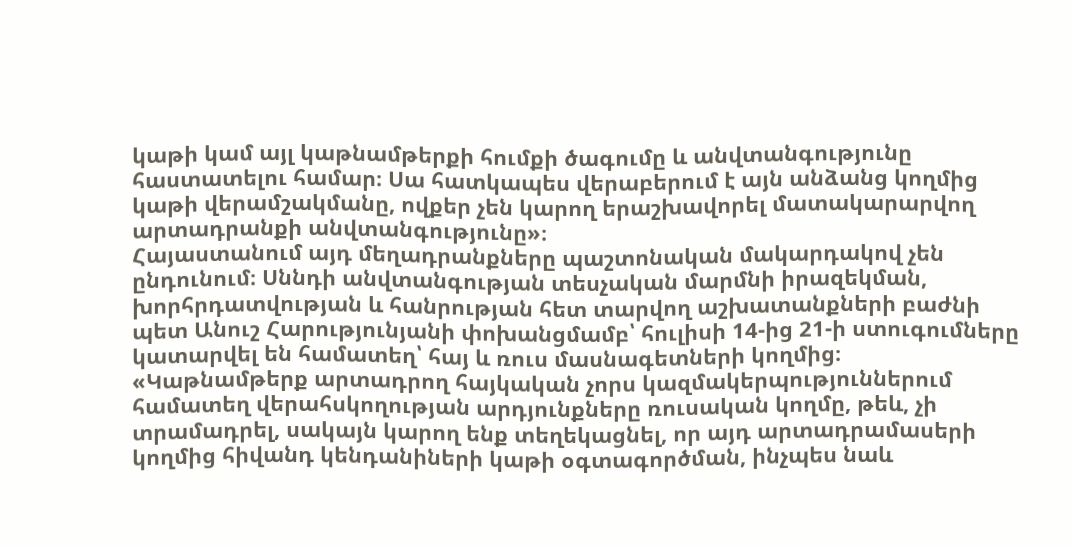կաթի կամ այլ կաթնամթերքի հումքի ծագումը և անվտանգությունը հաստատելու համար։ Սա հատկապես վերաբերում է այն անձանց կողմից կաթի վերամշակմանը, ովքեր չեն կարող երաշխավորել մատակարարվող արտադրանքի անվտանգությունը»։
Հայաստանում այդ մեղադրանքները պաշտոնական մակարդակով չեն ընդունում։ Սննդի անվտանգության տեսչական մարմնի իրազեկման, խորհրդատվության և հանրության հետ տարվող աշխատանքների բաժնի պետ Անուշ Հարությունյանի փոխանցմամբ՝ հուլիսի 14-ից 21-ի ստուգումները կատարվել են համատեղ՝ հայ և ռուս մասնագետների կողմից։
«Կաթնամթերք արտադրող հայկական չորս կազմակերպություններում համատեղ վերահսկողության արդյունքները ռուսական կողմը, թեև, չի տրամադրել, սակայն կարող ենք տեղեկացնել, որ այդ արտադրամասերի կողմից հիվանդ կենդանիների կաթի օգտագործման, ինչպես նաև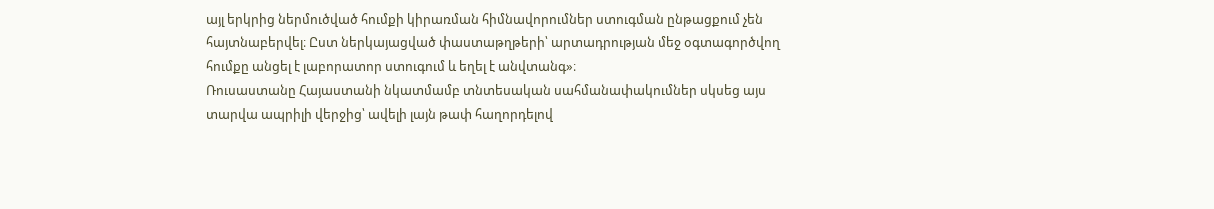այլ երկրից ներմուծված հումքի կիրառման հիմնավորումներ ստուգման ընթացքում չեն հայտնաբերվել։ Ըստ ներկայացված փաստաթղթերի՝ արտադրության մեջ օգտագործվող հումքը անցել է լաբորատոր ստուգում և եղել է անվտանգ»։
Ռուսաստանը Հայաստանի նկատմամբ տնտեսական սահմանափակումներ սկսեց այս տարվա ապրիլի վերջից՝ ավելի լայն թափ հաղորդելով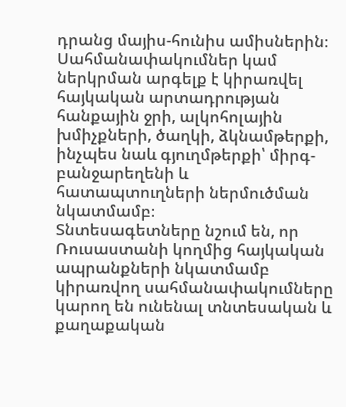դրանց մայիս-հունիս ամիսներին։ Սահմանափակումներ կամ ներկրման արգելք է կիրառվել հայկական արտադրության հանքային ջրի, ալկոհոլային խմիչքների, ծաղկի, ձկնամթերքի, ինչպես նաև գյուղմթերքի՝ միրգ-բանջարեղենի և հատապտուղների ներմուծման նկատմամբ։
Տնտեսագետները նշում են, որ Ռուսաստանի կողմից հայկական ապրանքների նկատմամբ կիրառվող սահմանափակումները կարող են ունենալ տնտեսական և քաղաքական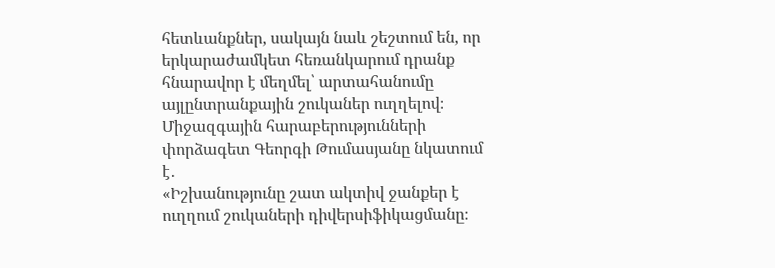հետևանքներ, սակայն նաև շեշտում են, որ երկարաժամկետ հեռանկարում դրանք հնարավոր է մեղմել՝ արտահանումը այլընտրանքային շուկաներ ուղղելով։ Միջազգային հարաբերությունների փորձագետ Գեորգի Թումասյանը նկատում է․
«Իշխանությունը շատ ակտիվ ջանքեր է ուղղում շուկաների դիվերսիֆիկացմանը։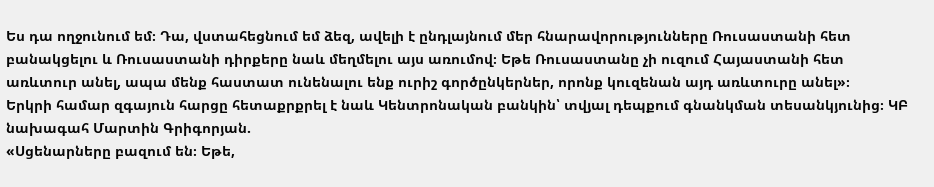Ես դա ողջունում եմ։ Դա, վստահեցնում եմ ձեզ, ավելի է ընդլայնում մեր հնարավորությունները Ռուսաստանի հետ բանակցելու և Ռուսաստանի դիրքերը նաև մեղմելու այս առումով։ Եթե Ռուսաստանը չի ուզում Հայաստանի հետ առևտուր անել, ապա մենք հաստատ ունենալու ենք ուրիշ գործընկերներ, որոնք կուզենան այդ առևտուրը անել»։
Երկրի համար զգայուն հարցը հետաքրքրել է նաև Կենտրոնական բանկին՝ տվյալ դեպքում գնանկման տեսանկյունից։ ԿԲ նախագահ Մարտին Գրիգորյան.
«Սցենարները բազում են։ Եթե,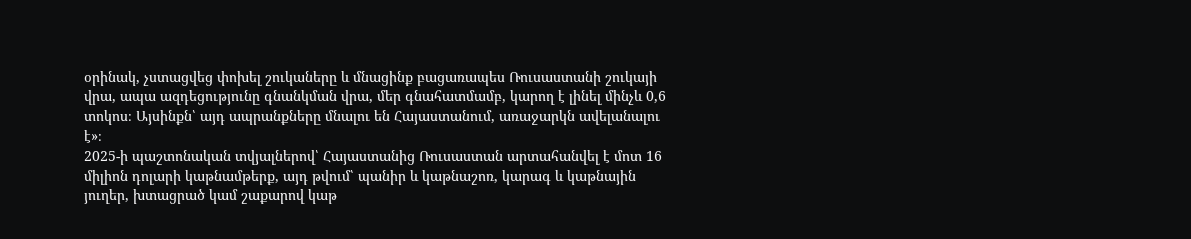օրինակ, չստացվեց փոխել շուկաները և մնացինք բացառապես Ռուսաստանի շուկայի վրա, ապա ազդեցությունը գնանկման վրա, մեր գնահատմամբ, կարող է լինել մինչև 0,6 տոկոս։ Այսինքն՝ այդ ապրանքները մնալու են Հայաստանում, առաջարկն ավելանալու է»։
2025-ի պաշտոնական տվյալներով՝ Հայաստանից Ռուսաստան արտահանվել է մոտ 16 միլիոն դոլարի կաթնամթերք, այդ թվում՝ պանիր և կաթնաշոռ, կարագ և կաթնային յուղեր, խտացրած կամ շաքարով կաթ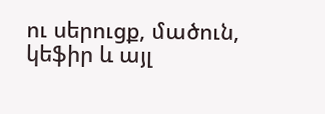ու սերուցք, մածուն, կեֆիր և այլ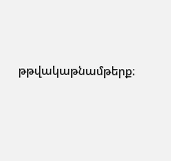թթվակաթնամթերք։